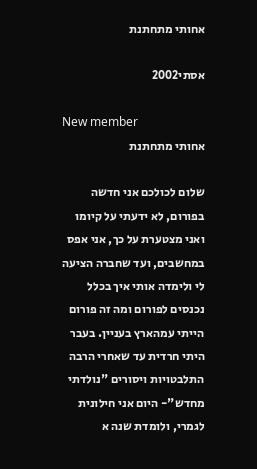אחותי מתחתנת

אסתי2002

New member
אחותי מתחתנת

שלום לכולכם אני חדשה בפורום, לא ידעתי על קיומו ואני מצטערת על כך, אני אפס במחשבים, ועד שחברה הציעה לי ולימדה אותי איך בכלל נכנסים לפורום ומה זה פורום הייתי עמהארץ בעניין. בעבר היתי חרדית עד שאחרי הרבה התלבטויות ויסורים "נולדתי מחדש"- היום אני חילונית לגמרי, ולומדת שנה א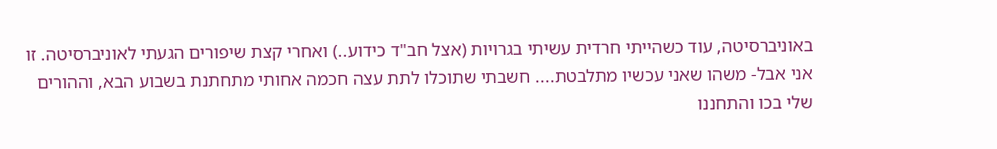באוניברסיטה, עוד כשהייתי חרדית עשיתי בגרויות (אצל חב"ד כידוע..) ואחרי קצת שיפורים הגעתי לאוניברסיטה. זו אני אבל- משהו שאני עכשיו מתלבטת.... חשבתי שתוכלו לתת עצה חכמה אחותי מתחתנת בשבוע הבא, וההורים שלי בכו והתחננו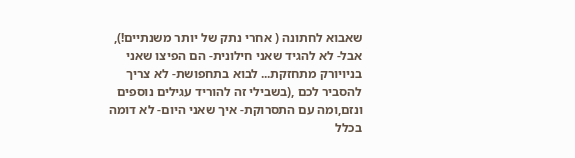שאבוא לחתונה ( אחרי נתק של יותר משנתיים!), אבל- לא להגיד שאני חילונית- הם הפיצו שאני בניויורק מתחזקת... לבוא בתחפושת- לא צריך להסביר לכם ,(בשבילי זה להוריד עגילים נוספים ונזם,ומה עם התסרוקת- איך שאני היום- לא דומה בכלל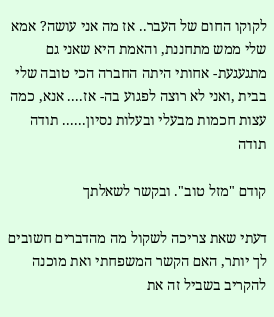לקוקו החום של העבר.. אז מה אני עושה? אמא שלי ממש מתחננת, והאמת היא שאני גם מתגעגעת- אחותי היתה החברה הכי טובה שלי בבית ,ואני לא רוצה לפגוע בה- אז.... אנא, כמה עצות חכמות מבעלי ובעלות נסיון...... תודה תודה

קודם "מזל טוב". ובקשר לשאלתך

דעתי שאת צריכה לשקול מה מהדברים חשובים לך יותר, האם הקשר המשפחתי ואת מוכנה להקריב בשביל זה את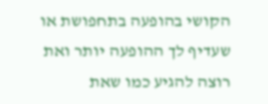הקושי בהופעה בתחפושת או שעדיף לך ההופעה יותר ואת רוצה להגיע כמו שאת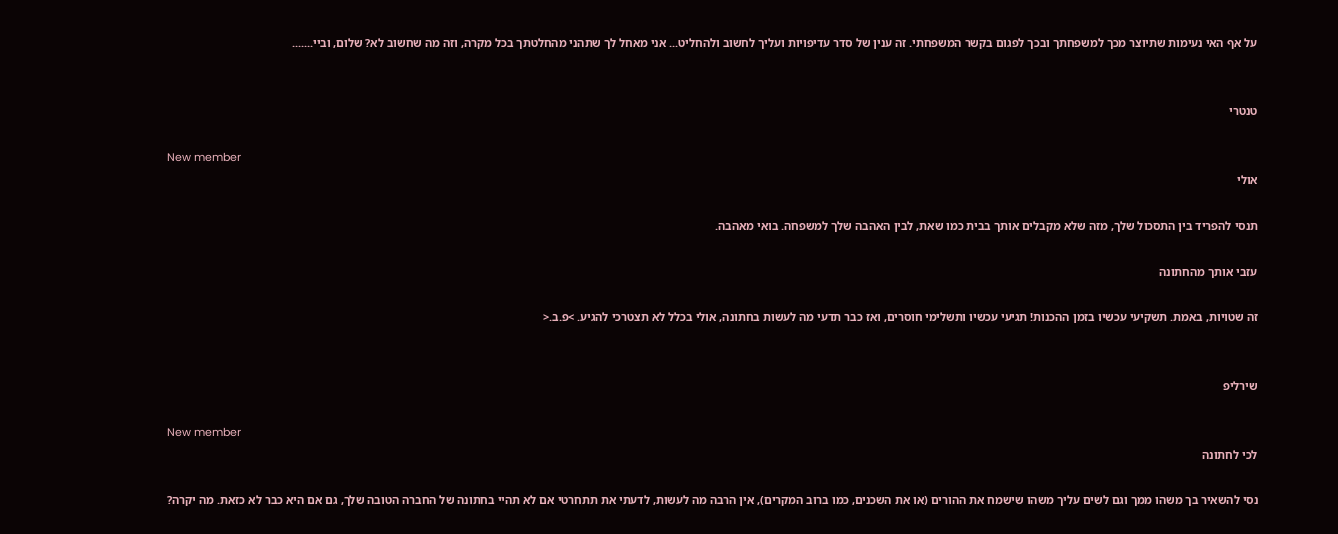על אף האי נעימות שתיוצר מכך למשפחתך ובכך לפגום בקשר המשפחתי. זה ענין של סדר עדיפויות ועליך לחשוב ולהחליט... אני מאחל לך שתהני מהחלטתך בכל מקרה, וזה מה שחשוב לא? שלום, וביי.......


טנטרי

New member
אולי

תנסי להפריד בין התסכול שלך, מזה שלא מקבלים אותך בבית כמו שאת, לבין האהבה שלך למשפחה. בואי מאהבה.

עזבי אותך מהחתונה

זה שטויות, באמת. תשקיעי עכשיו בזמן ההכנות! תגיעי עכשיו ותשלימי חוסרים, ואז כבר תדעי מה לעשות בחתונה, אולי בכלל לא תצטרכי להגיע. >פ.ב.<


שירליפ

New member
לכי לחתונה

נסי להשאיר בך משהו ממך וגם לשים עליך משהו שישמח את ההורים (או את השכנים, כמו ברוב המקרים), אין הרבה מה לעשות, לדעתי את תתחרטי אם לא תהיי בחתונה של החברה הטובה שלך, גם אם היא כבר לא כזאת. מה יקרה?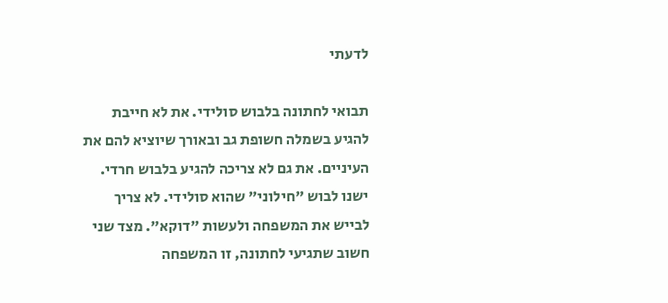לדעתי

תבואי לחתונה בלבוש סולידי. את לא חייבת להגיע בשמלה חשופת גב ובאורך שיוציא להם את העיניים. את גם לא צריכה להגיע בלבוש חרדי. ישנו לבוש "חילוני" שהוא סולידי. לא צריך לבייש את המשפחה ולעשות "דוקא". מצד שני חשוב שתגיעי לחתונה, זו המשפחה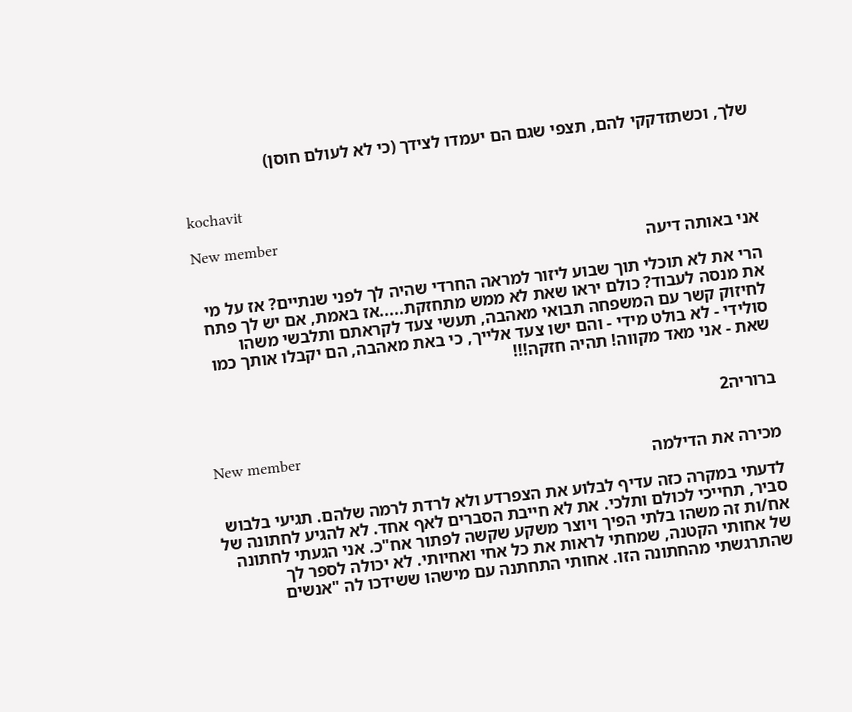שלך, וכשתזדקקי להם, תצפי שגם הם יעמדו לצידך (כי לא לעולם חוסן)


kochavit

New member
אני באותה דיעה

הרי את לא תוכלי תוך שבוע ליזור למראה החרדי שהיה לך לפני שנתיים? אז על מי את מנסה לעבוד? כולם יראו שאת לא ממש מתחזקת.....אז באמת, אם יש לך פתח לחיזוק קשר עם המשפחה תבואי מאהבה, תעשי צעד לקראתם ותלבשי משהו סולידי - לא בולט מידי - והם ישו צעד אלייך, כי באת מאהבה, הם יקבלו אותך כמו שאת - אני מאד מקווה! תהיה חזקה!!!


ברוריה2

New member
מכירה את הדילמה

לדעתי במקרה כזה עדיף לבלוע את הצפרדע ולא לרדת לרמה שלהם. תגיעי בלבוש סביר, תחייכי לכולם ותלכי. את לא חייבת הסברים לאף אחד. לא להגיע לחתונה של אח/ות זה משהו בלתי הפיך ויוצר משקע שקשה לפתור אח"כ. אני הגעתי לחתונה של אחותי הקטנה, שמחתי לראות את כל אחי ואחיותי. לא יכולה לספר לך שהתרגשתי מהחתונה הזו. אחותי התחתנה עם מישהו ששידכו לה "אנשים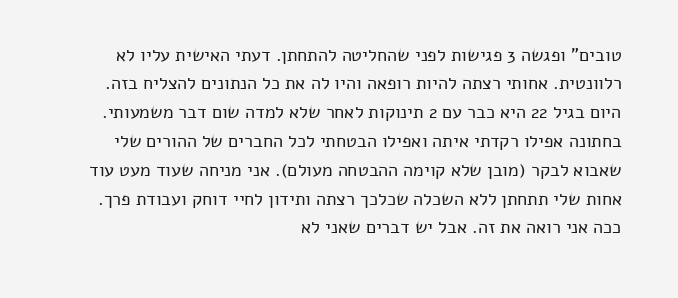טובים" ופגשה 3 פגישות לפני שהחליטה להתחתן. דעתי האישית עליו לא רלוונטית. אחותי רצתה להיות רופאה והיו לה את כל הנתונים להצליח בזה. היום בגיל 22 היא כבר עם 2 תינוקות לאחר שלא למדה שום דבר משמעותי. בחתונה אפילו רקדתי איתה ואפילו הבטחתי לכל החברים של ההורים שלי שאבוא לבקר (מובן שלא קוימה ההבטחה מעולם). אני מניחה שעוד מעט עוד אחות שלי תתחתן ללא השכלה שכלכך רצתה ותידון לחיי דוחק ועבודת פרך. ככה אני רואה את זה. אבל יש דברים שאני לא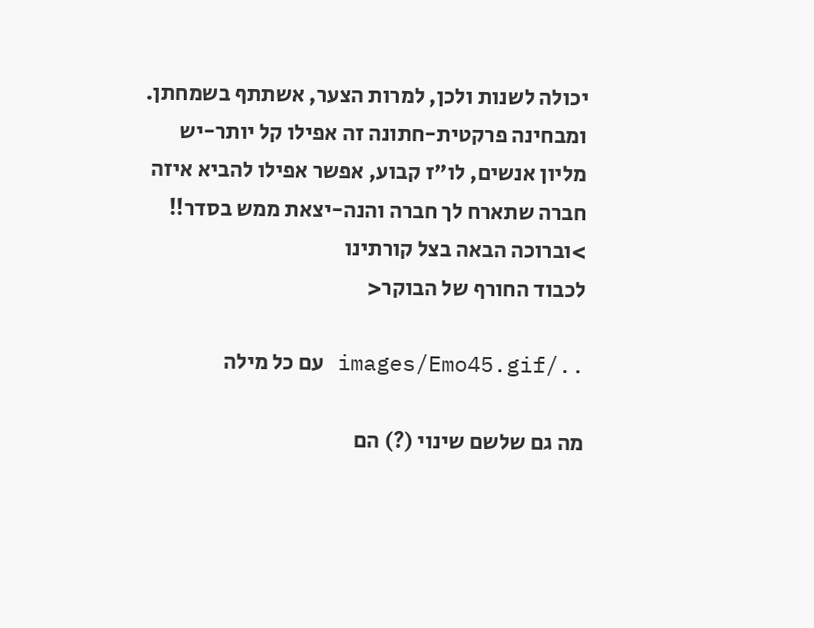יכולה לשנות ולכן, למרות הצער, אשתתף בשמחתן. ומבחינה פרקטית-חתונה זה אפילו קל יותר-יש מליון אנשים, לו"ז קבוע, אפשר אפילו להביא איזה חברה שתארח לך חברה והנה-יצאת ממש בסדר!! >וברוכה הבאה בצל קורתינו
לכבוד החורף של הבוקר<

../images/Emo45.gif עם כל מילה

מה גם שלשם שינוי (?) הם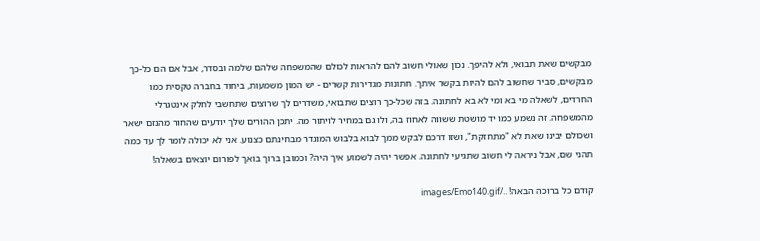מבקשים שאת תבואי, ולא להיפך. נכון שאולי חשוב להם להראות לכולם שהמשפחה שלהם שלמה ובסדר, אבל אם הם כל-כך מבקשים, סביר שחשוב להם להיות בקשר איתך. חתונות מגדירות קשרים - יש המון משמעות, ביחוד בחברה טקסית כמו החרדים, לשאלה מי בא ומי לא בא לחתונה. בזה שכל-כך רוצים שתבואי, משדרים לך שרוצים שתחשבי לחלק אינטגרלי מהמשפחה. זה נשמע כמו יד מושטת ששווה לאחוז בה, ולו גם במחיר לויתור מה. יתכן ההורים שלך יודעים שהחור מהנזם ישאר ושכולם יבינו שאת לא "מתחזקת", ושזו דרכם לבקש ממך לבוא בלבוש המוגדר מבחינתם כצנוע. אני לא יכולה לומר לך עד כמה תהני שם, אבל ניראה לי חשוב שתגיעי לחתונה. אפשר יהיה לשמוע איך היה? וכמובן ברוך בואך לפורום יוצאים בשאלה!

קודם כל ברוכה הבאה! ../images/Emo140.gif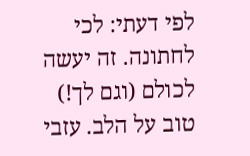לפי דעתי: לכי לחתונה. זה יעשה לכולם (וגם לך!) טוב על הלב. עזבי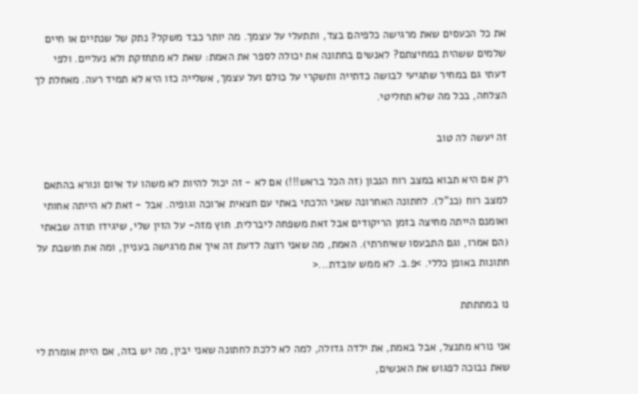את כל הכעסים שאת מרגישה כלפיהם בצד, ותתעלי על עצמך. מה יותר כבד משקל? נתק של שנתיים או חיים שלמים ששהית במחיצתם? לאנשים בחתונה את יכולה לספר את האמת: שאת לא מתחזקת ולא נעליים. ולפי דעתי גם במחיר שתגיעי לבושה כדתייה ותשקרי על כולם ועל עצמך, אשלייה כזו היא לא תמיד רעה. מאחלת לך הצלחה, בכל מה שלא תחליטי.

זה יעשה לה טוב

רק אם היא תבוא במצב רוח הנכון (זה הכל בראש!!!) אם לא - זה יכול להיות לא משהו עד איום ונורא בהתאם למצב רוח (כנ"ל). לחתונה האחרונה שאני הלכתי באתי עם חצאית ארוכה וגופיה. אבל - זאת לא הייתה אחותי ואומנם הייתה מחיצה בזמן הריקודים אבל זאת משפחה ליברלית. חוץ מזה- על הזין שלי, שיגידו תודה שבאתי (הם אמרו, וגם התבעסו שאיחרתי). האמת, מה שאני רוצה לדעת זה איך את מרגישה בעניין, ומה את חושבת על חתונות באופן כללי. >פ.ב. לא ממש עובדת...<

נו במתתתת

אני נורא מתנצל, אבל באמת, את ילדה גדולה, למה לא ללכת לחתונה שאני יבין, מה יש בזה, אם היית אומרת לי שאת נבוכה לפגוש את האנשים,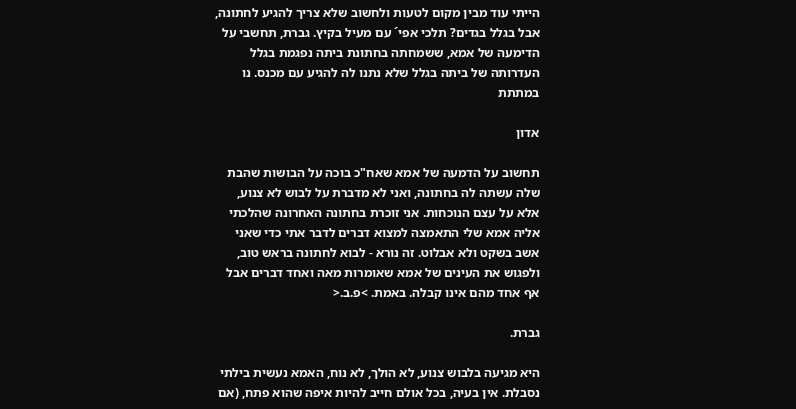הייתי עוד מבין מקום לטעות ולחשוב שלא צריך להגיע לחתונה, אבל בגלל בגדים? תלכי אפי´ עם מעיל בקיץ. גברת, תחשבי על הדימעה של אמא, ששמחתה בחתונת ביתה נפגמת בגלל העדרותה של ביתה בגלל שלא נתנו לה להגיע עם מכנס. נו במתתת

אדון

תחשוב על הדמעה של אמא שאח"כ בוכה על הבושות שהבת שלה עשתה לה בחתונה, ואני לא מדברת על לבוש לא צנוע, אלא על עצם הנוכחות. אני זוכרת בחתונה האחרונה שהלכתי אליה אמא שלי התאמצה למצוא דברים לדבר אתי כדי שאני אשב בשקט ולא אבלוט. זה נורא - לבוא לחתונה בראש טוב, ולפגוש את העינים של אמא שאומרות מאה ואחד דברים אבל אף אחד מהם אינו קבלה. באמת. >פ.ב.<

גברת.

היא מגיעה בלבוש צנוע, לא הולך, לא נוח, האמא נעשית בילתי נסבלת. אין בעיה, בכל אולם חייב להיות איפה שהוא פתח, (אם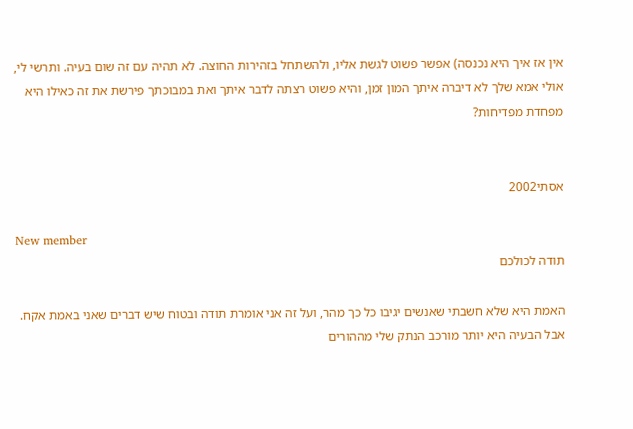אין אז איך היא נכנסה) אפשר פשוט לגשת אליו, ולהשתחל בזהירות החוצה. לא תהיה עם זה שום בעיה. ותרשי לי, אולי אמא שלך לא דיברה איתך המון זמן, והיא פשוט רצתה לדבר איתך ואת במבוכתך פירשת את זה כאילו היא מפחדת מפדיחות?


אסתי2002

New member
תודה לכולכם

האמת היא שלא חשבתי שאנשים יגיבו כל כך מהר, ועל זה אני אומרת תודה ובטוח שיש דברים שאני באמת אקח. אבל הבעיה היא יותר מורכב הנתק שלי מההורים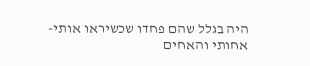היה בגלל שהם פחדו שכשיראו אותי- אחותי והאחים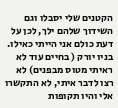הקטנים שלי יסבלו וגם השידוך שלהם ילך, לכן על דעת כולם אני הייתי כאילו. בניו יורק ( בחיים עוד לא ראיתי מטוס מבפנים) לא רצו לדבר איתי, לא התקשרו אלי והיו תקופות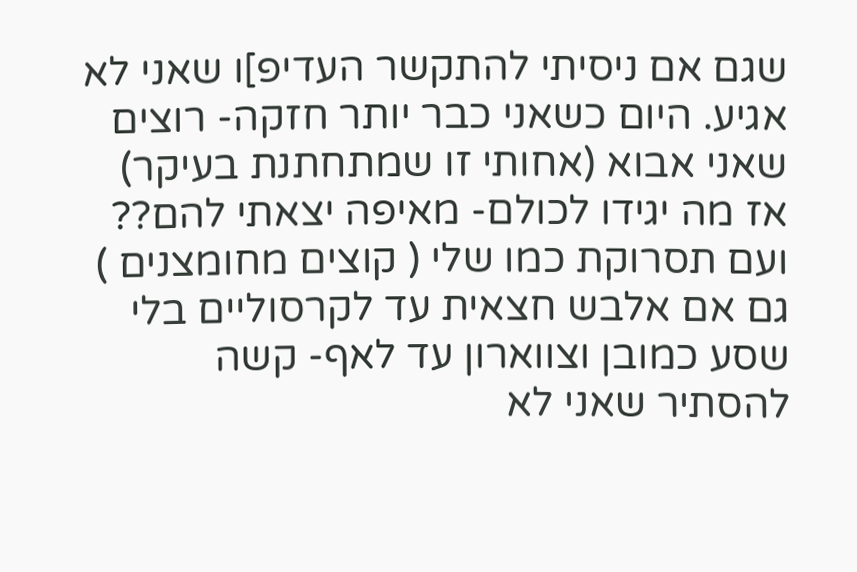שגם אם ניסיתי להתקשר העדיפ]ו שאני לא אגיע. היום כשאני כבר יותר חזקה- רוצים שאני אבוא (אחותי זו שמתחתנת בעיקר) אז מה יגידו לכולם- מאיפה יצאתי להם?? ועם תסרוקת כמו שלי ( קוצים מחומצנים ) גם אם אלבש חצאית עד לקרסוליים בלי שסע כמובן וצווארון עד לאף- קשה להסתיר שאני לא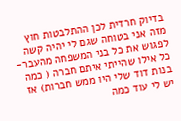בדיוק חרדית לכן ההתלבטות חוץ מזה אני בטוחה שגם לי יהיה קשה לפגוש את כל בני המשפחה מהעבר- כל אילו שהייתי איתם חברה ( כמה בנות דוד שלי היו ממש חברות) אז יש לי עוד כמה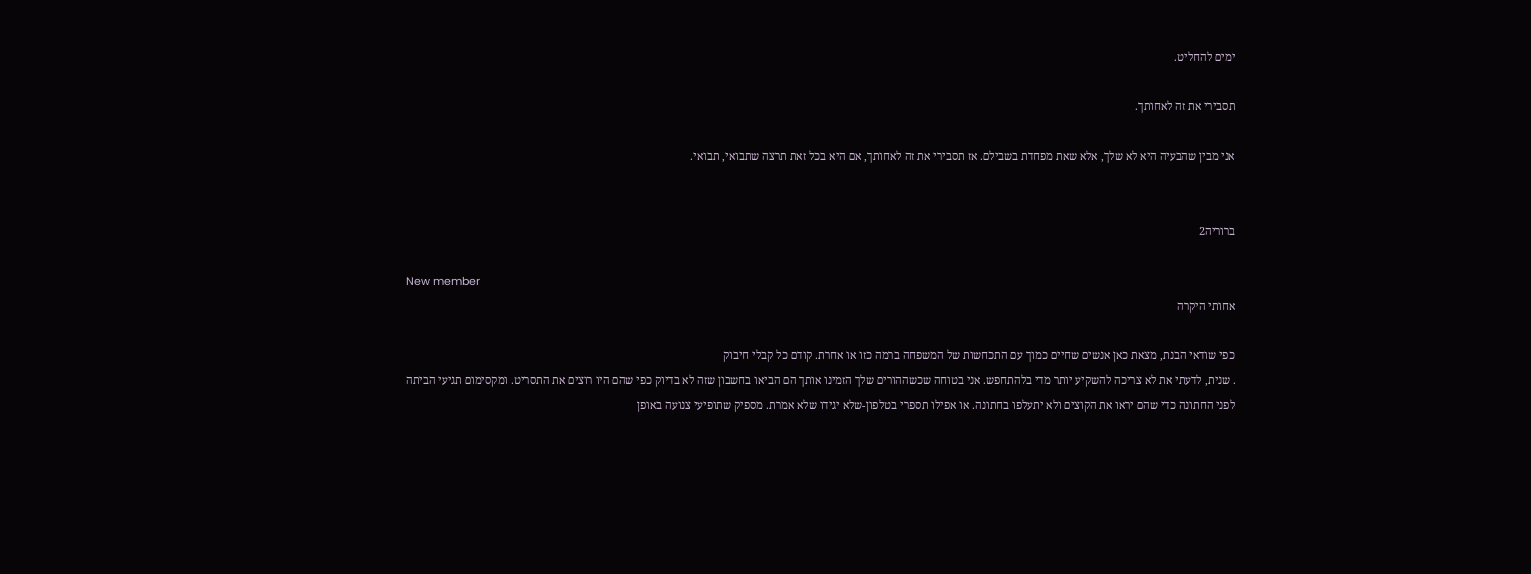ימים להחליט.

תסבירי את זה לאחותך.

אני מבין שהבעיה היא לא שלך, אלא שאת מפחדת בשבילם. אז תסבירי את זה לאחותך, אם היא בכל זאת תרצה שתבואי, תבואי.


ברוריה2

New member
אחותי היקרה

כפי שודאי הבנת, מצאת כאן אנשים שחיים כמוך עם התכחשות של המשפחה ברמה כזו או אחרת. קודם כל קבלי חיבוק
. שנית, לדעתי את לא צריכה להשקיע יותר מדי בלהתחפש. אני בטוחה שכשההורים שלך הזמינו אותך הם הביאו בחשבון שזה לא בדיוק כפי שהם היו רוצים את התסריט. ומקסימום תגיעי הביתה לפני החתונה כדי שהם יראו את הקוצים ולא יתעלפו בחתונה. או אפילו תספרי בטלפון-שלא יגידו שלא אמרת. מספיק שתופיעי צנועה באופן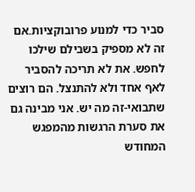סביר כדי למנוע פרובוקציות.אם זה לא מספיק בשבילם שילכו לחפש. את לא תריכה להסביר לאף אחד ולא להתנצל. הם רוצים שתבואי-זה מה יש. אני מבינה גם את סערת הרגשות מהמפגש המחודש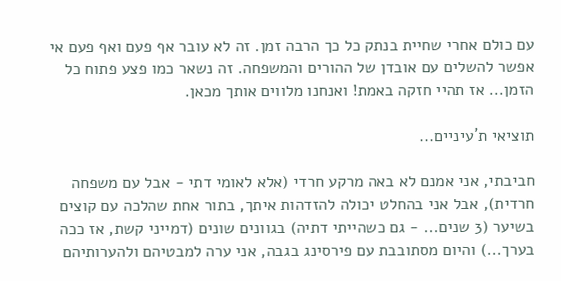עם כולם אחרי שחיית בנתק כל כך הרבה זמן. זה לא עובר אף פעם ואף פעם אי אפשר להשלים עם אובדן של ההורים והמשפחה. זה נשאר כמו פצע פתוח כל הזמן... אז תהיי חזקה באמת! ואנחנו מלווים אותך מכאן.

תוציאי ת´עיניים...

חביבתי, אני אמנם לא באה מרקע חרדי (אלא לאומי דתי - אבל עם משפחה חרדית), אבל אני בהחלט יכולה להזדהות איתך, בתור אחת שהלכה עם קוצים בשיער (3 שנים... - גם כשהייתי דתיה) בגוונים שונים (דמייני קשת, אז ככה בערך...) והיום מסתובבת עם פירסינג בגבה, אני ערה למבטיהם ולהערותיהם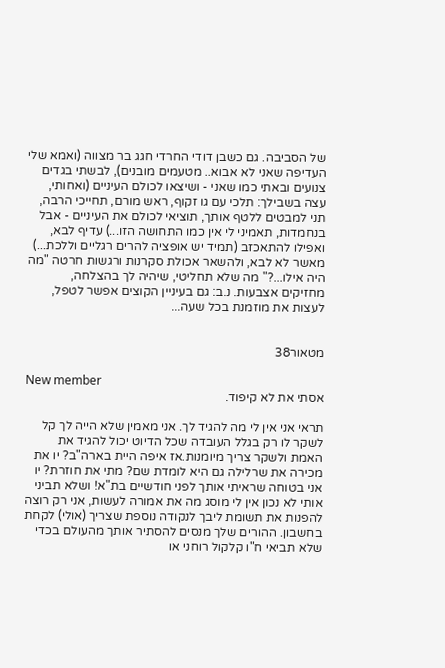של הסביבה. גם כשבן דודי החרדי חגג בר מצווה (ואמא שלי העדיפה שאני לא אבוא.. מטעמים מובנים), לבשתי בגדים צנועים ובאתי כמו שאני - ושיצאו לכולם העיניים (ואחותי, עצה בשבילך: תלכי עם גו זקוף, ראש מורם, תחייכי הרבה, תני למבטים ללטף אותך, תוציאי לכולם את העיניים - אבל בנחמדות, תאמיני לי אין כמו התחושה הזו...) עדיף לבא, ואפילו להתאכזב (תמיד יש אופציה להרים רגליים וללכת...) מאשר לא לבא, ולהשאר אכולת סקרנות ורגשות חרטה "מה היה אילו...?" מה שלא תחליטי, שיהיה לך בהצלחה, מחזיקים אצבעות. נ.ב: גם בעיניין הקוצים אפשר לטפל, לעצות את מוזמנת בכל שעה...


מטאור38

New member
אסתי את לא קיפוד.

תראי אני אין לי מה להגיד לך. אני מאמין שלא הייה לך קל לשקר לו רק בגלל העובדה שכל הדיוט יכול להגיד את האמת ולשקר צריך מיומנות.אז איפה היית בארה"ב? יו את מכירה את שרלילה גם היא לומדת שם? מתי את חוזרת? יו אני בטוחה שראיתי אותך לפני חודשיים בת"א! ושלא תביני אותי לא נכון אין לי מוסג מה את אמורה לעשות, אני רק רוצה להפנות את תשומת ליבך לנקודה נוספת שצריך (אולי) לקחת בחשבון. ההורים שלך מנסים להסתיר אותך מהעולם בכדי שלא תביאי ח"ו קלקול רוחני או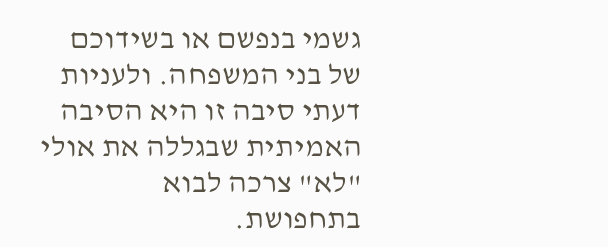גשמי בנפשם או בשידוכם של בני המשפחה. ולעניות דעתי סיבה זו היא הסיבה האמיתית שבגללה את אולי "לא" צרכה לבוא בתחפושת.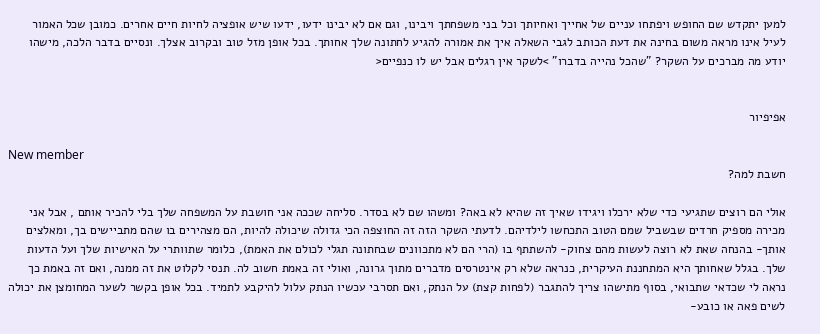למען יתקדש שם החופש ויפתחו עניים של אחייך ואחיותך וכל בני משפחתך ויבינו, וגם אם לא יבינו ידעו, ידעו שיש אופציה לחיות חיים אחרים. כמובן שכל האמור לעיל אינו מראה משום בחינה את דעת הכותב לגבי השאלה איך את אמורה להגיע לחתונה שלך אחותך. בכל אופן מזל טוב ובקרוב אצלך. ונסיים בדבר הלכה, מישהו יודע מה מברכים על השקר? "שהכל נהייה בדברו" >לשקר אין רגלים אבל יש לו כנפיים<


אפיפיור

New member
חשבת למה?

אולי הם רוצים שתגיעי כדי שלא ירכלו ויגידו שאיך זה שהיא לא באה? ומשהו שם לא בסדר. סליחה שככה אני חושבת על המשפחה שלך בלי להכיר אותם , אבל אני מכירה מספיק חרדים שבשביל שמם הטוב התכחשו לילדיהם. לדעתי השקר הזה זה החוצפה הכי גדולה שיכולה להיות, הם מצהירים בו שהם מתביישים בך, ומאלצים אותך- בהנחה שאת לא רוצה לעשות מהם צחוק- להשתתף בו (הרי הם לא מתכוונים שבחתונה תגלי לכולם את האמת), כלומר שתוותרי על האישיות שלך ועל הדעות שלך. בגלל שאחותך היא המתחננת העיקרית, כנראה שלא רק אינטרסים מדברים מתוך גרונה, ואולי זה באמת חשוב לה. תנסי לקלוט את זה ממנה, ואם זה באמת כך נראה לי שכדאי שתבואי, בסוף מתישהו צריך להתגבר (לפחות קצת) על הנתק, ואם תסרבי עכשיו הנתק עלול להיקבע לתמיד. בכל אופן בקשר לשער המחומצן את יכולה לשים פאה או כובע-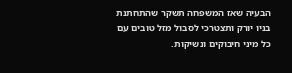הבעיה שאז המשפחה תשקר שהתחתנת בניו יורק ותצטרכי לסבול מזל טובים עם כל מיני חיבוקים ונשיקות.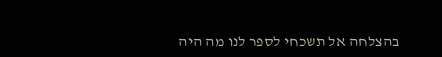בהצלחה אל תשכחי לספר לנו מה היה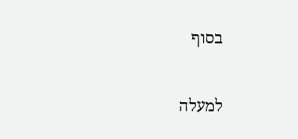בסוף

למעלה